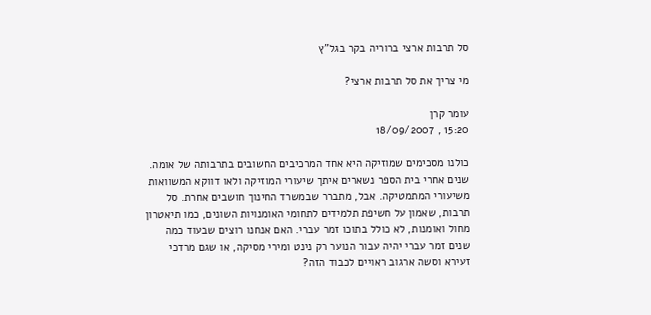סל תרבות ארצי ברוריה בקר בגל"ץ

מי צריך את סל תרבות ארצי?

עומר קרן
15:20 , 18/09/2007

כולנו מסכימים שמוזיקה היא אחד המרכיבים החשובים בתרבותה של אומה. שנים אחרי בית הספר נשארים איתך שיעורי המוזיקה ולאו דווקא המשוואות משיעורי המתמטיקה. אבל, מתברר שבמשרד החינוך חושבים אחרת. סל תרבות, שאמון על חשיפת תלמידים לתחומי האומנויות השונים, כמו תיאטרון מחול ואומנות, לא כולל בתוכו זמר עברי. האם אנחנו רוצים שבעוד כמה שנים זמר עברי יהיה עבור הנוער רק נינט ומירי מסיקה, או שגם מרדכי זעירא וסשה ארגוב ראויים לכבוד הזה?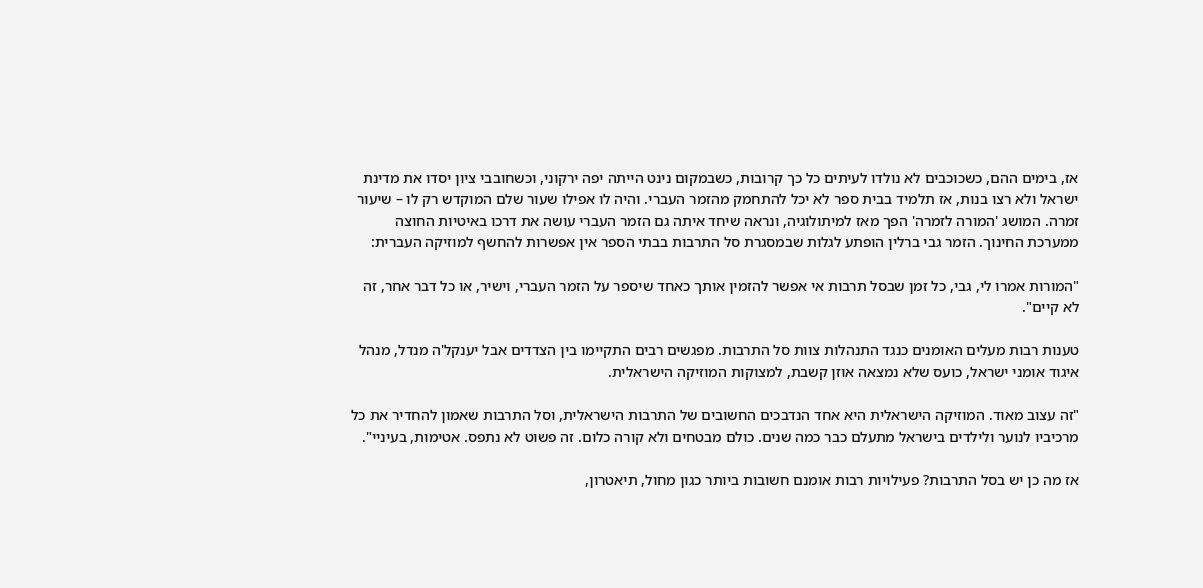אז, בימים ההם, כשכוכבים לא נולדו לעיתים כל כך קרובות, כשבמקום נינט הייתה יפה ירקוני, וכשחובבי ציון יסדו את מדינת ישראל ולא רצו בנות, אז תלמיד בבית ספר לא יכל להתחמק מהזמר העברי. והיה לו אפילו שעור שלם המוקדש רק לו – שיעור זמרה. המושג 'המורה לזמרה' הפך מאז למיתולוגיה, ונראה שיחד איתה גם הזמר העברי עושה את דרכו באיטיות החוצה ממערכת החינוך. הזמר גבי ברלין הופתע לגלות שבמסגרת סל התרבות בבתי הספר אין אפשרות להחשף למוזיקה העברית:

"המורות אמרו לי, גבי, כל זמן שבסל תרבות אי אפשר להזמין אותך כאחד שיספר על הזמר העברי, וישיר, או כל דבר אחר, זה לא קיים".

טענות רבות מעלים האומנים כנגד התנהלות צוות סל התרבות. מפגשים רבים התקיימו בין הצדדים אבל יענקל'ה מנדל, מנהל איגוד אומני ישראל, כועס שלא נמצאה אוזן קשבת, למצוקות המוזיקה הישראלית.

"זה עצוב מאוד. המוזיקה הישראלית היא אחד הנדבכים החשובים של התרבות הישראלית, וסל התרבות שאמון להחדיר את כל מרכיביו לנוער ולילדים בישראל מתעלם כבר כמה שנים. כולם מבטחים ולא קורה כלום. זה פשוט לא נתפס. אטימות, בעיניי".

אז מה כן יש בסל התרבות? פעילויות רבות אומנם חשובות ביותר כגון מחול, תיאטרון,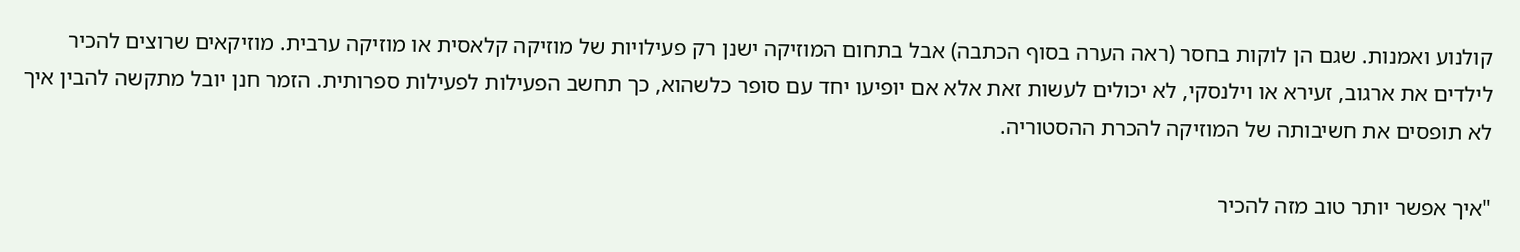קולנוע ואמנות. שגם הן לוקות בחסר (ראה הערה בסוף הכתבה) אבל בתחום המוזיקה ישנן רק פעילויות של מוזיקה קלאסית או מוזיקה ערבית. מוזיקאים שרוצים להכיר לילדים את ארגוב, זעירא או וילנסקי, לא יכולים לעשות זאת אלא אם יופיעו יחד עם סופר כלשהוא, כך תחשב הפעילות לפעילות ספרותית. הזמר חנן יובל מתקשה להבין איך לא תופסים את חשיבותה של המוזיקה להכרת ההסטוריה.

"איך אפשר יותר טוב מזה להכיר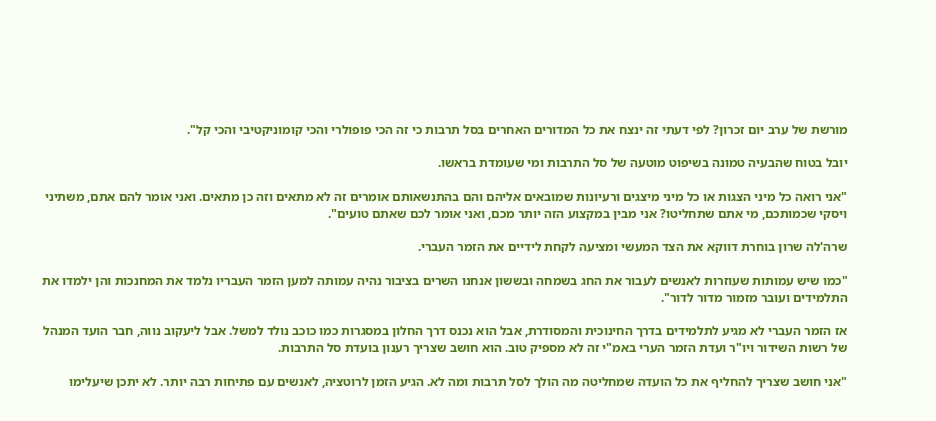מורשת של ערב יום זכרון? לפי דעתי זה ינצח את כל המדורים האחרים בסל תרבות כי זה הכי פופולרי והכי קומוניקטיבי והכי קל".

יובל בטוח שהבעיה טמונה בשיפוט מוטעה של סל התרבות ומי שעומדת בראשו.

"אני רואה כל מיני הצגות או כל מיני מיצגים ורעיונות שמובאים אליהם והם בהתנשאותם אומרים זה לא מתאים וזה כן מתאים. ואני אומר להם אתם, משתיני ויסקי שכמותכם, מי אתם שתחליטו? אני מבין במקצוע הזה יותר מכם, ואני אומר לכם שאתם טועים".

שרה'לה שרון בוחרת דווקא את הצד המעשי ומציעה לקחת לידיים את הזמר העברי.

"כמו שיש עמותות שעוזרות לאנשים לעבור את החג בשמחה ובששון אנחנו השרים בציבור נהיה עמותה למען הזמר העבריו נלמד את המחנכות והן ילמדו את התלמידים ועובר מזמור מדור לדור".

אז הזמר העברי לא מגיע לתלמידים בדרך החינוכית והמסודרת, אבל הוא נכנס דרך החלון במסגרות כמו כוכב נולד למשל. אבל ליעקוב נווה, חבר הועד המנהל של רשות השידור ויו"ר ועדת הזמר הערי באמ"י זה לא מספיק טוב. הוא חושב שצריך רענון בועדת סל התרבות.

"אני חושב שצריך להחליף את כל הועדה שמחליטה מה הולך לסל תרבות ומה לא. הגיע הזמן לרוטציה, לאנשים עם פתיחות רבה יותר. לא יתכן שיעלימו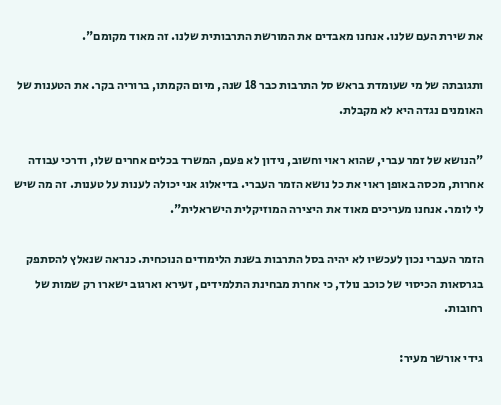את שירת העם שלנו. אנחנו מאבדים את המורשת התרבותית שלנו. זה מאוד מקומם".

ותגובתה של מי שעומדת בראש סל התרבות כבר 18 שנה, מיום הקמתו, ברוריה בקר. את הטענות של האומנים נגדה היא לא מקבלת.

"הנושא של זמר עברי, שהוא ראוי וחשוב, נידון לא פעם, המשרד בכלים אחרים שלו, ודרכי עבודה אחרות, מכסה באופן ראוי את כל נושא הזמר העברי. בדיאלוג אני יכולה לענות על טענות. זה מה שיש לי לומר. אנחנו מעריכים מאוד את היצירה המוזיקלית הישראלית".

הזמר העברי נכון לעכשיו לא יהיה בסל התרבות בשנת הלימודים הנוכחית. כנראה שנאלץ להסתפק בגרסאות הכיסוי של כוכב נולד, כי אחרת מבחינת התלמידים, זעירא וארגוב ישארו רק שמות של רחובות.

גידי אורשר מעיר: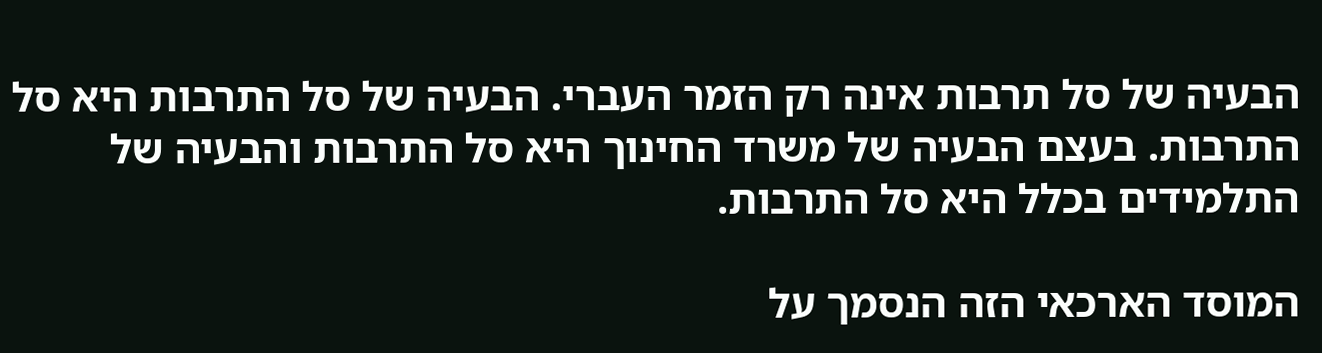הבעיה של סל תרבות אינה רק הזמר העברי. הבעיה של סל התרבות היא סל התרבות. בעצם הבעיה של משרד החינוך היא סל התרבות והבעיה של התלמידים בכלל היא סל התרבות.

המוסד הארכאי הזה הנסמך על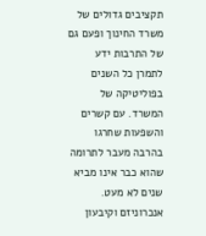תקציבים גדולים של משרד החינוך ופעם גם של התרבות ידע לתמרן כל השנים בפוליטיקה של המשרד. עם קשרים והשפעות שחרגו בהרבה מעבר לתרומה שהוא כבר אינו מביא שנים לא מעט. אנכרוניזם וקיבעון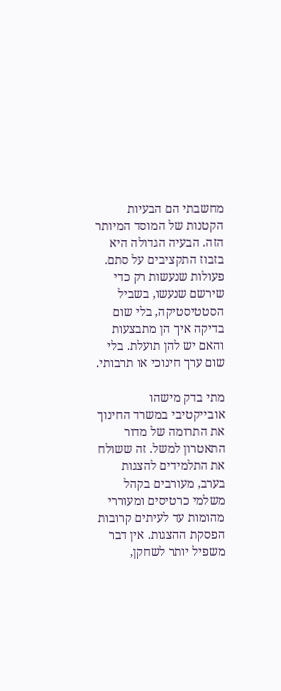מחשבתי הם הבעיות הקטנות של המוסד המיותר הזה. הבעיה הגדולה היא בזבוז התקציבים על סתם. פעולות שנעשות רק כדי שירשם שנעשו, בשביל הסטטיסטיקה, בלי שום בדיקה איך הן מתבצעות והאם יש להן תועלת. בלי שום ערך חינוכי או תרבותי.

מתי בדק מישהו אובייקטיבי במשרד החינוך את התרומה של מדור התאטרון למשל. זה ששולח את התלמידים להצגות בערב, מעורבים בקהל משלמי כרטיסים ומעוררי מהומות עד לעיתים קרובות הפסקת ההצגות. אין דבר משפיל יותר לשחקן,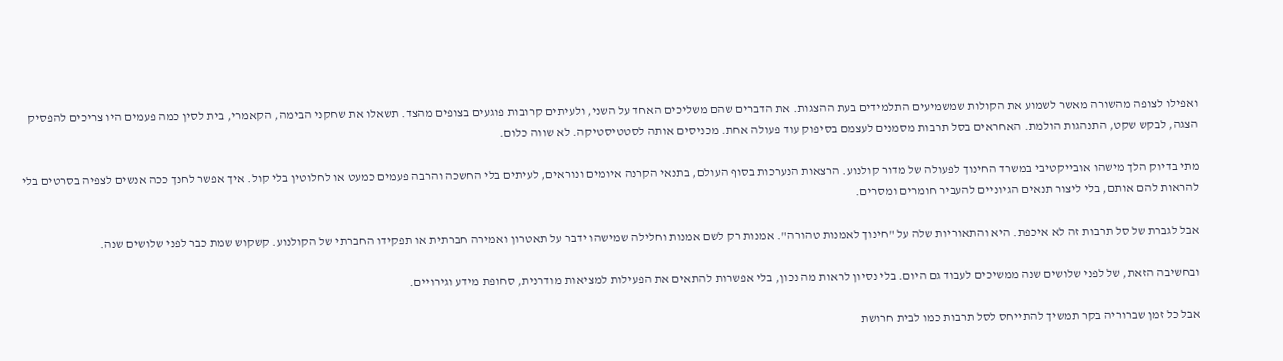ואפילו לצופה מהשורה מאשר לשמוע את הקולות שמשמיעים התלמידים בעת ההצגות. את הדברים שהם משליכים האחד על השני, ולעיתים קרובות פוגעים בצופים מהצד. תשאלו את שחקני הבימה, הקאמרי, בית לסין כמה פעמים היו צריכים להפסיק הצגה, לבקש שקט, התנהגות הולמת. האחראים בסל תרבות מסמנים לעצמם בסיפוק עוד פעולה אחת. מכניסים אותה לסטטיסטיקה. לא שווה כלום.

מתי בדיוק הלך מישהו אובייקטיבי במשרד החינוך לפעולה של מדור קולנוע. הרצאות הנערכות בסוף העולם, בתנאי הקרנה איומים ונוראים, לעיתים בלי החשכה והרבה פעמים כמעט או לחלוטין בלי קול. איך אפשר לחנך ככה אנשים לצפיה בסרטים בלי להראות להם אותם, בלי ליצור תנאים הגיוניים להעביר חומרים ומסרים.

אבל לגברת של סל תרבות זה לא איכפת. היא והתאוריות שלה על "חינוך לאמנות טהורה". אמנות רק לשם אמנות וחלילה שמישהו ידבר על תאטרון ואמירה חברתית או תפקידו החברתי של הקולנוע. קשקוש שמת כבר לפני שלושים שנה.

ובחשיבה הזאת, של לפני שלושים שנה ממשיכים לעבוד גם היום. בלי נסיון לראות מה נכון, בלי אפשרות להתאים את הפעילות למציאות מודרנית, סחופת מידע וגירויים.

אבל כל זמן שברוריה בקר תמשיך להתייחס לסל תרבות כמו לבית חרושת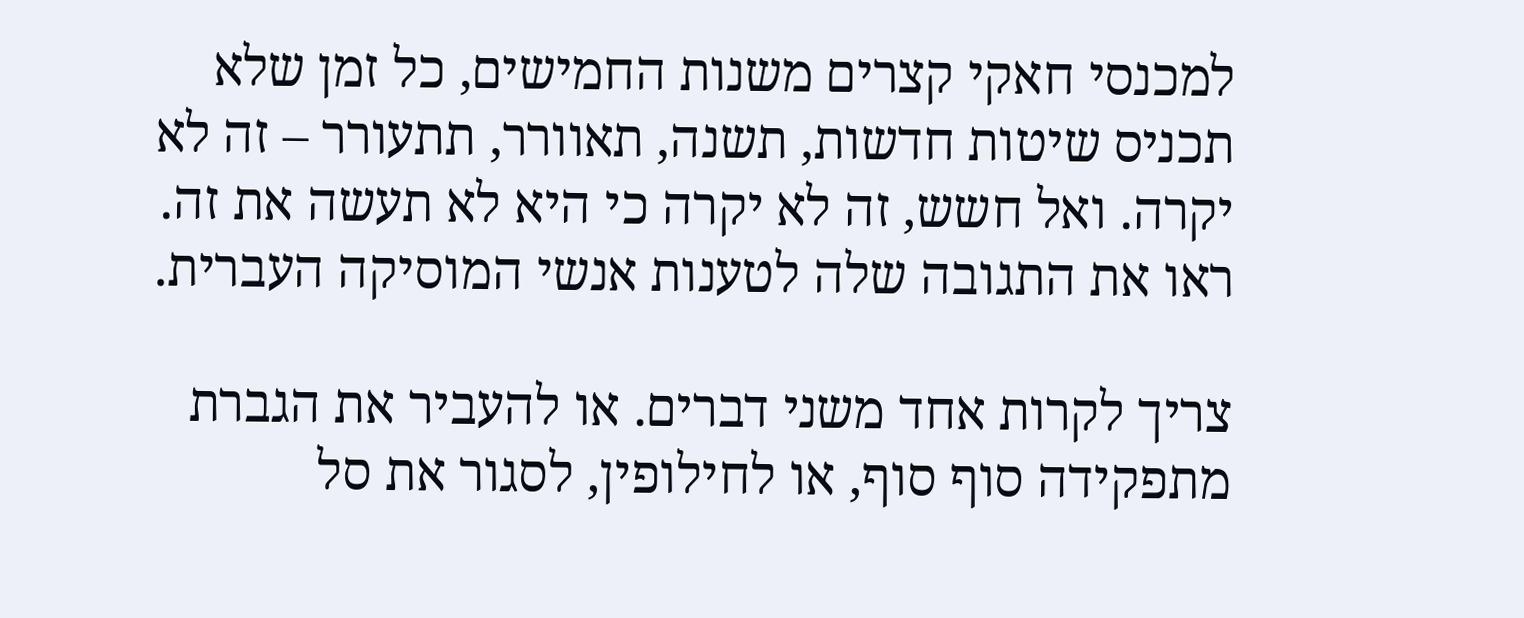למכנסי חאקי קצרים משנות החמישים, כל זמן שלא תכניס שיטות חדשות, תשנה, תאוורר, תתעורר – זה לא יקרה. ואל חשש, זה לא יקרה כי היא לא תעשה את זה. ראו את התגובה שלה לטענות אנשי המוסיקה העברית.

צריך לקרות אחד משני דברים. או להעביר את הגברת מתפקידה סוף סוף, או לחילופין, לסגור את סל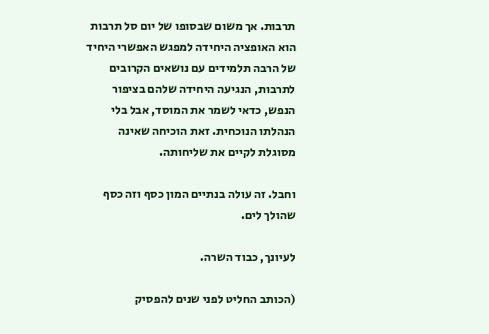תרבות. אך משום שבסופו של יום סל תרבות הוא האופציה היחידה למפגש האפשרי היחיד של הרבה תלמידים עם נושאים הקרובים לתרבות, הנגיעה היחידה שלהם בציפור הנפש, כדאי לשמר את המוסד, אבל בלי הנהלתו הנוכחית. זאת הוכיחה שאינה מסוגלת לקיים את שליחותה.

וחבל. זה עולה בנתיים המון כסף וזה כסף שהולך לים.

לעיונך, כבוד השרה.

(הכותב החליט לפני שנים להפסיק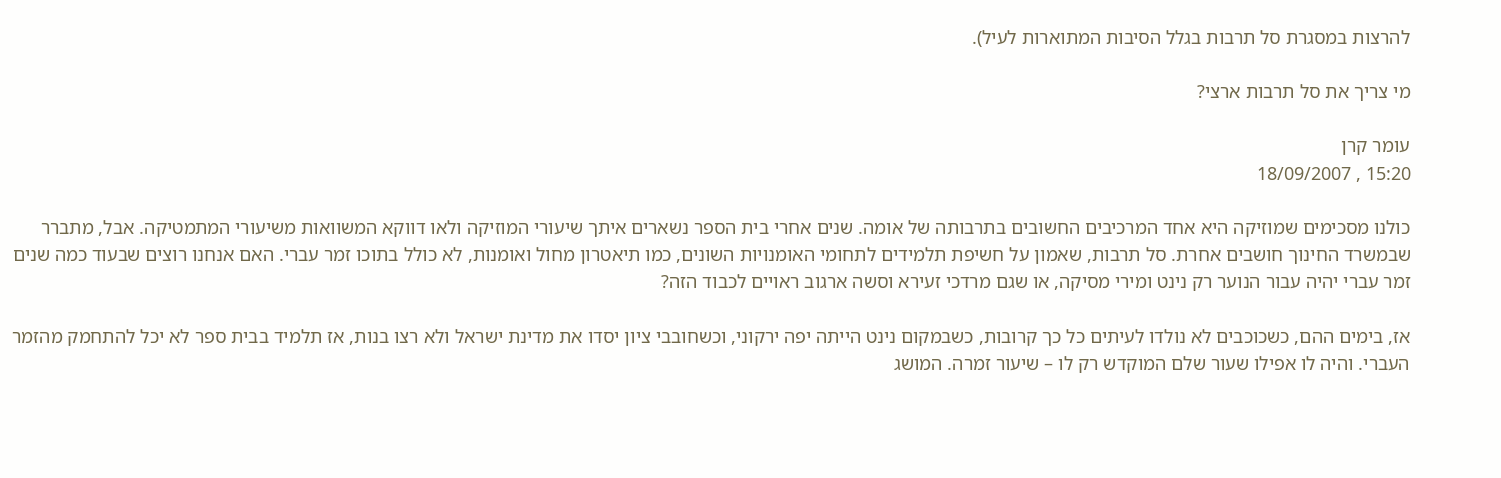להרצות במסגרת סל תרבות בגלל הסיבות המתוארות לעיל).

מי צריך את סל תרבות ארצי?

עומר קרן
15:20 , 18/09/2007

כולנו מסכימים שמוזיקה היא אחד המרכיבים החשובים בתרבותה של אומה. שנים אחרי בית הספר נשארים איתך שיעורי המוזיקה ולאו דווקא המשוואות משיעורי המתמטיקה. אבל, מתברר שבמשרד החינוך חושבים אחרת. סל תרבות, שאמון על חשיפת תלמידים לתחומי האומנויות השונים, כמו תיאטרון מחול ואומנות, לא כולל בתוכו זמר עברי. האם אנחנו רוצים שבעוד כמה שנים זמר עברי יהיה עבור הנוער רק נינט ומירי מסיקה, או שגם מרדכי זעירא וסשה ארגוב ראויים לכבוד הזה?

אז, בימים ההם, כשכוכבים לא נולדו לעיתים כל כך קרובות, כשבמקום נינט הייתה יפה ירקוני, וכשחובבי ציון יסדו את מדינת ישראל ולא רצו בנות, אז תלמיד בבית ספר לא יכל להתחמק מהזמר העברי. והיה לו אפילו שעור שלם המוקדש רק לו – שיעור זמרה. המושג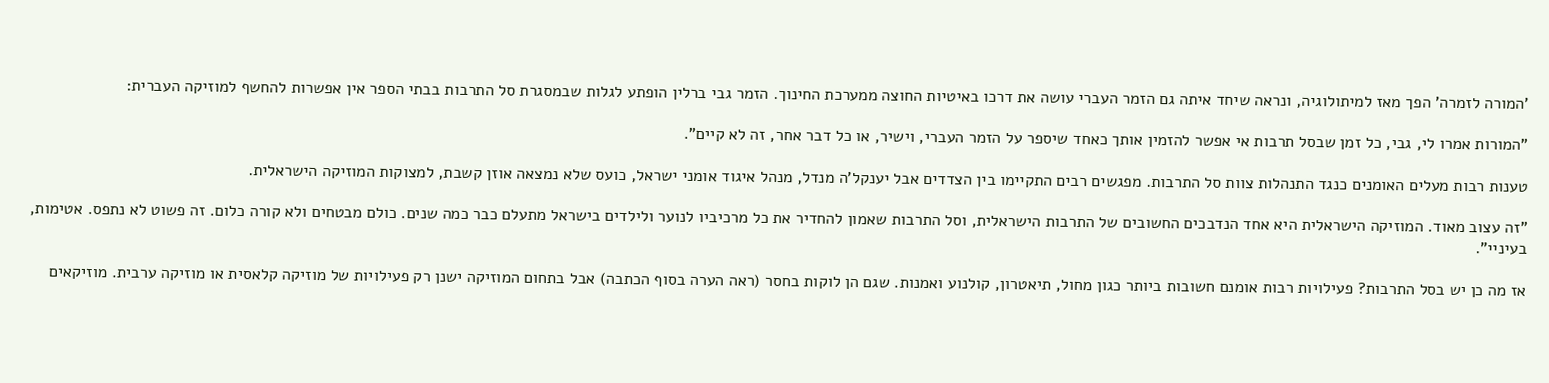'המורה לזמרה' הפך מאז למיתולוגיה, ונראה שיחד איתה גם הזמר העברי עושה את דרכו באיטיות החוצה ממערכת החינוך. הזמר גבי ברלין הופתע לגלות שבמסגרת סל התרבות בבתי הספר אין אפשרות להחשף למוזיקה העברית:

"המורות אמרו לי, גבי, כל זמן שבסל תרבות אי אפשר להזמין אותך כאחד שיספר על הזמר העברי, וישיר, או כל דבר אחר, זה לא קיים".

טענות רבות מעלים האומנים כנגד התנהלות צוות סל התרבות. מפגשים רבים התקיימו בין הצדדים אבל יענקל'ה מנדל, מנהל איגוד אומני ישראל, כועס שלא נמצאה אוזן קשבת, למצוקות המוזיקה הישראלית.

"זה עצוב מאוד. המוזיקה הישראלית היא אחד הנדבכים החשובים של התרבות הישראלית, וסל התרבות שאמון להחדיר את כל מרכיביו לנוער ולילדים בישראל מתעלם כבר כמה שנים. כולם מבטחים ולא קורה כלום. זה פשוט לא נתפס. אטימות, בעיניי".

אז מה כן יש בסל התרבות? פעילויות רבות אומנם חשובות ביותר כגון מחול, תיאטרון, קולנוע ואמנות. שגם הן לוקות בחסר (ראה הערה בסוף הכתבה) אבל בתחום המוזיקה ישנן רק פעילויות של מוזיקה קלאסית או מוזיקה ערבית. מוזיקאים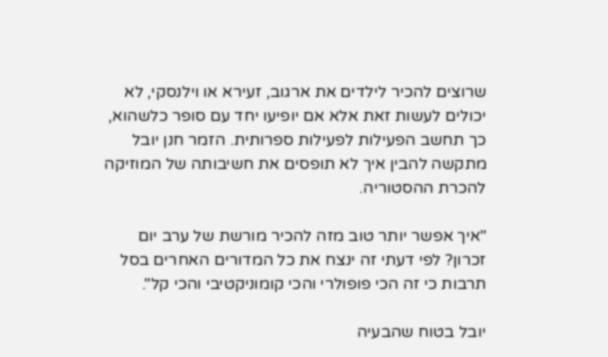שרוצים להכיר לילדים את ארגוב, זעירא או וילנסקי, לא יכולים לעשות זאת אלא אם יופיעו יחד עם סופר כלשהוא, כך תחשב הפעילות לפעילות ספרותית. הזמר חנן יובל מתקשה להבין איך לא תופסים את חשיבותה של המוזיקה להכרת ההסטוריה.

"איך אפשר יותר טוב מזה להכיר מורשת של ערב יום זכרון? לפי דעתי זה ינצח את כל המדורים האחרים בסל תרבות כי זה הכי פופולרי והכי קומוניקטיבי והכי קל".

יובל בטוח שהבעיה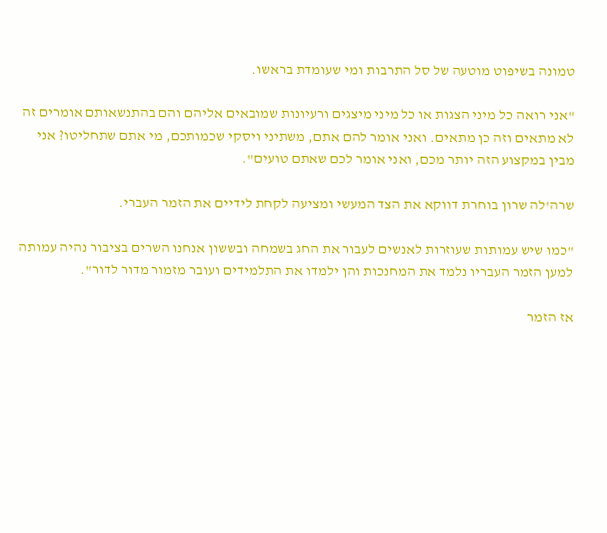טמונה בשיפוט מוטעה של סל התרבות ומי שעומדת בראשו.

"אני רואה כל מיני הצגות או כל מיני מיצגים ורעיונות שמובאים אליהם והם בהתנשאותם אומרים זה לא מתאים וזה כן מתאים. ואני אומר להם אתם, משתיני ויסקי שכמותכם, מי אתם שתחליטו? אני מבין במקצוע הזה יותר מכם, ואני אומר לכם שאתם טועים".

שרה'לה שרון בוחרת דווקא את הצד המעשי ומציעה לקחת לידיים את הזמר העברי.

"כמו שיש עמותות שעוזרות לאנשים לעבור את החג בשמחה ובששון אנחנו השרים בציבור נהיה עמותה למען הזמר העבריו נלמד את המחנכות והן ילמדו את התלמידים ועובר מזמור מדור לדור".

אז הזמר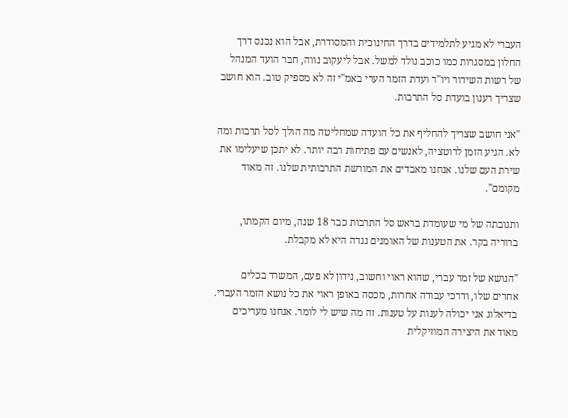העברי לא מגיע לתלמידים בדרך החינוכית והמסודרת, אבל הוא נכנס דרך החלון במסגרות כמו כוכב נולד למשל. אבל ליעקוב נווה, חבר הועד המנהל של רשות השידור ויו"ר ועדת הזמר הערי באמ"י זה לא מספיק טוב. הוא חושב שצריך רענון בועדת סל התרבות.

"אני חושב שצריך להחליף את כל הועדה שמחליטה מה הולך לסל תרבות ומה לא. הגיע הזמן לרוטציה, לאנשים עם פתיחות רבה יותר. לא יתכן שיעלימו את שירת העם שלנו. אנחנו מאבדים את המורשת התרבותית שלנו. זה מאוד מקומם".

ותגובתה של מי שעומדת בראש סל התרבות כבר 18 שנה, מיום הקמתו, ברוריה בקר. את הטענות של האומנים נגדה היא לא מקבלת.

"הנושא של זמר עברי, שהוא ראוי וחשוב, נידון לא פעם, המשרד בכלים אחרים שלו, ודרכי עבודה אחרות, מכסה באופן ראוי את כל נושא הזמר העברי. בדיאלוג אני יכולה לענות על טענות. זה מה שיש לי לומר. אנחנו מעריכים מאוד את היצירה המוזיקלית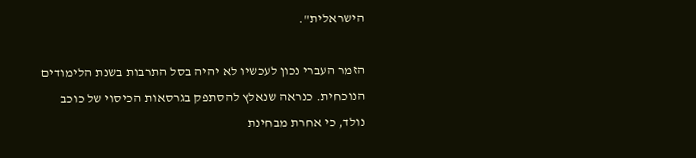הישראלית".

הזמר העברי נכון לעכשיו לא יהיה בסל התרבות בשנת הלימודים הנוכחית. כנראה שנאלץ להסתפק בגרסאות הכיסוי של כוכב נולד, כי אחרת מבחינת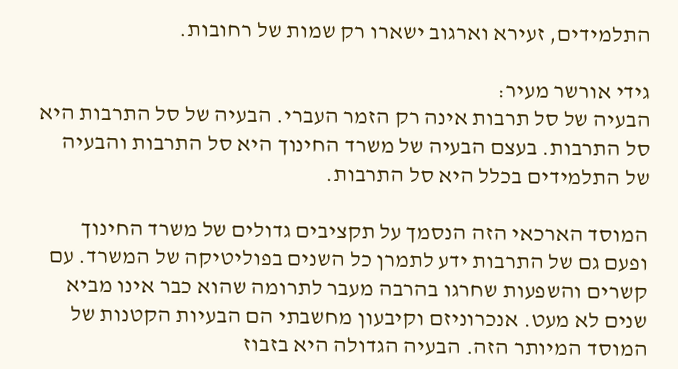התלמידים, זעירא וארגוב ישארו רק שמות של רחובות.

גידי אורשר מעיר:
הבעיה של סל תרבות אינה רק הזמר העברי. הבעיה של סל התרבות היא סל התרבות. בעצם הבעיה של משרד החינוך היא סל התרבות והבעיה של התלמידים בכלל היא סל התרבות.

המוסד הארכאי הזה הנסמך על תקציבים גדולים של משרד החינוך ופעם גם של התרבות ידע לתמרן כל השנים בפוליטיקה של המשרד. עם קשרים והשפעות שחרגו בהרבה מעבר לתרומה שהוא כבר אינו מביא שנים לא מעט. אנכרוניזם וקיבעון מחשבתי הם הבעיות הקטנות של המוסד המיותר הזה. הבעיה הגדולה היא בזבוז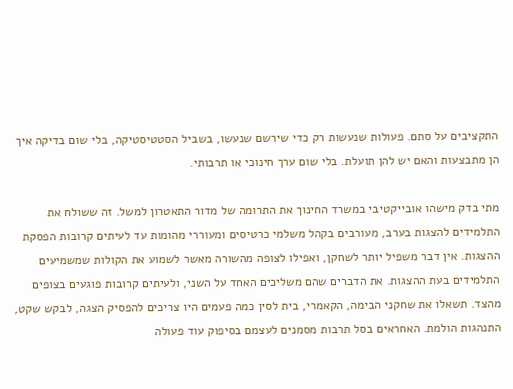התקציבים על סתם. פעולות שנעשות רק כדי שירשם שנעשו, בשביל הסטטיסטיקה, בלי שום בדיקה איך הן מתבצעות והאם יש להן תועלת. בלי שום ערך חינוכי או תרבותי.

מתי בדק מישהו אובייקטיבי במשרד החינוך את התרומה של מדור התאטרון למשל. זה ששולח את התלמידים להצגות בערב, מעורבים בקהל משלמי כרטיסים ומעוררי מהומות עד לעיתים קרובות הפסקת ההצגות. אין דבר משפיל יותר לשחקן, ואפילו לצופה מהשורה מאשר לשמוע את הקולות שמשמיעים התלמידים בעת ההצגות. את הדברים שהם משליכים האחד על השני, ולעיתים קרובות פוגעים בצופים מהצד. תשאלו את שחקני הבימה, הקאמרי, בית לסין כמה פעמים היו צריכים להפסיק הצגה, לבקש שקט, התנהגות הולמת. האחראים בסל תרבות מסמנים לעצמם בסיפוק עוד פעולה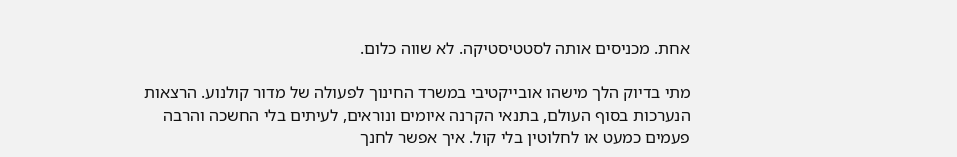אחת. מכניסים אותה לסטטיסטיקה. לא שווה כלום.

מתי בדיוק הלך מישהו אובייקטיבי במשרד החינוך לפעולה של מדור קולנוע. הרצאות הנערכות בסוף העולם, בתנאי הקרנה איומים ונוראים, לעיתים בלי החשכה והרבה פעמים כמעט או לחלוטין בלי קול. איך אפשר לחנך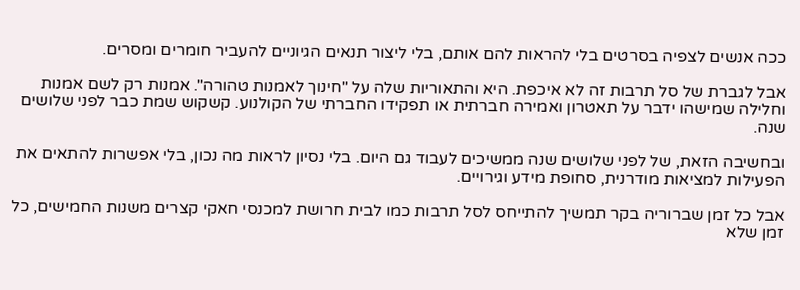ככה אנשים לצפיה בסרטים בלי להראות להם אותם, בלי ליצור תנאים הגיוניים להעביר חומרים ומסרים.

אבל לגברת של סל תרבות זה לא איכפת. היא והתאוריות שלה על "חינוך לאמנות טהורה". אמנות רק לשם אמנות וחלילה שמישהו ידבר על תאטרון ואמירה חברתית או תפקידו החברתי של הקולנוע. קשקוש שמת כבר לפני שלושים שנה.

ובחשיבה הזאת, של לפני שלושים שנה ממשיכים לעבוד גם היום. בלי נסיון לראות מה נכון, בלי אפשרות להתאים את הפעילות למציאות מודרנית, סחופת מידע וגירויים.

אבל כל זמן שברוריה בקר תמשיך להתייחס לסל תרבות כמו לבית חרושת למכנסי חאקי קצרים משנות החמישים, כל זמן שלא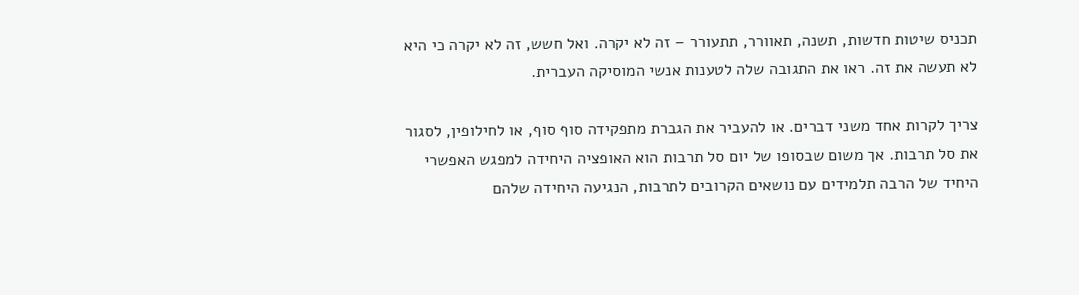תכניס שיטות חדשות, תשנה, תאוורר, תתעורר – זה לא יקרה. ואל חשש, זה לא יקרה כי היא לא תעשה את זה. ראו את התגובה שלה לטענות אנשי המוסיקה העברית.

צריך לקרות אחד משני דברים. או להעביר את הגברת מתפקידה סוף סוף, או לחילופין, לסגור את סל תרבות. אך משום שבסופו של יום סל תרבות הוא האופציה היחידה למפגש האפשרי היחיד של הרבה תלמידים עם נושאים הקרובים לתרבות, הנגיעה היחידה שלהם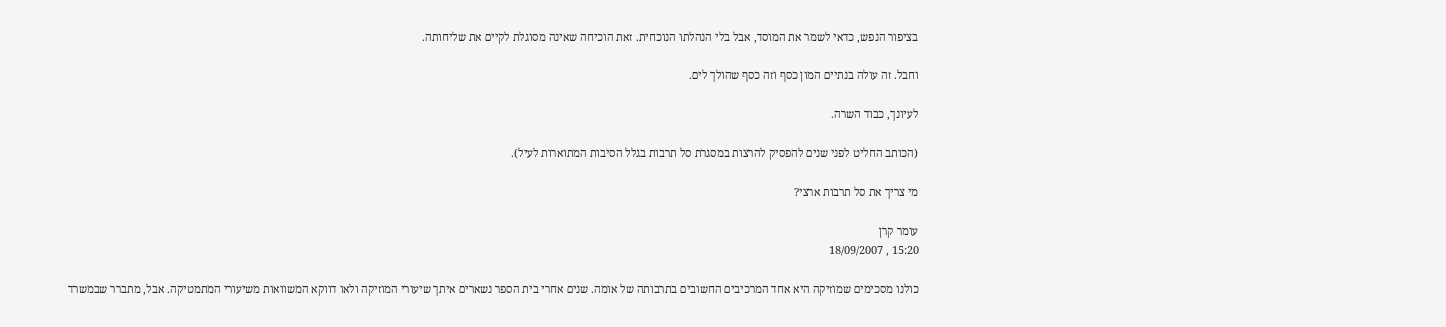בציפור הנפש, כדאי לשמר את המוסד, אבל בלי הנהלתו הנוכחית. זאת הוכיחה שאינה מסוגלת לקיים את שליחותה.

וחבל. זה עולה בנתיים המון כסף וזה כסף שהולך לים.

לעיונך, כבוד השרה.

(הכותב החליט לפני שנים להפסיק להרצות במסגרת סל תרבות בגלל הסיבות המתוארות לעיל).

מי צריך את סל תרבות ארצי?

עומר קרן
15:20 , 18/09/2007

כולנו מסכימים שמוזיקה היא אחד המרכיבים החשובים בתרבותה של אומה. שנים אחרי בית הספר נשארים איתך שיעורי המוזיקה ולאו דווקא המשוואות משיעורי המתמטיקה. אבל, מתברר שבמשרד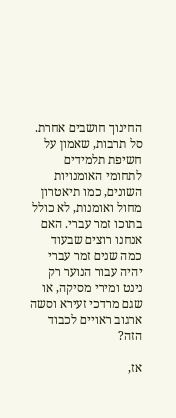החינוך חושבים אחרת. סל תרבות, שאמון על חשיפת תלמידים לתחומי האומנויות השונים, כמו תיאטרון מחול ואומנות, לא כולל בתוכו זמר עברי. האם אנחנו רוצים שבעוד כמה שנים זמר עברי יהיה עבור הנוער רק נינט ומירי מסיקה, או שגם מרדכי זעירא וסשה ארגוב ראויים לכבוד הזה?

אז,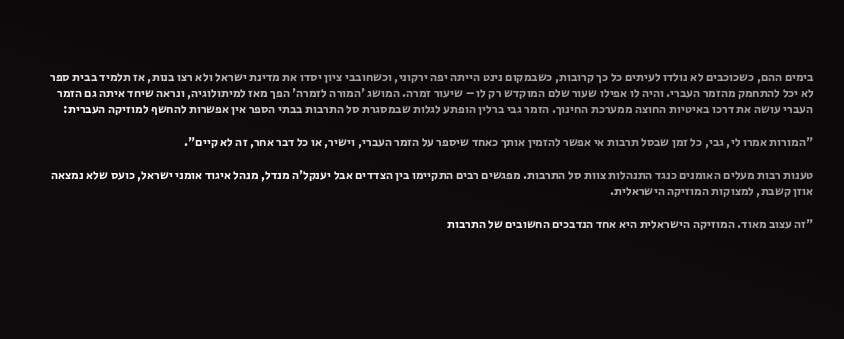בימים ההם, כשכוכבים לא נולדו לעיתים כל כך קרובות, כשבמקום נינט הייתה יפה ירקוני, וכשחובבי ציון יסדו את מדינת ישראל ולא רצו בנות, אז תלמיד בבית ספר לא יכל להתחמק מהזמר העברי. והיה לו אפילו שעור שלם המוקדש רק לו – שיעור זמרה. המושג 'המורה לזמרה' הפך מאז למיתולוגיה, ונראה שיחד איתה גם הזמר העברי עושה את דרכו באיטיות החוצה ממערכת החינוך. הזמר גבי ברלין הופתע לגלות שבמסגרת סל התרבות בבתי הספר אין אפשרות להחשף למוזיקה העברית:

"המורות אמרו לי, גבי, כל זמן שבסל תרבות אי אפשר להזמין אותך כאחד שיספר על הזמר העברי, וישיר, או כל דבר אחר, זה לא קיים".

טענות רבות מעלים האומנים כנגד התנהלות צוות סל התרבות. מפגשים רבים התקיימו בין הצדדים אבל יענקל'ה מנדל, מנהל איגוד אומני ישראל, כועס שלא נמצאה אוזן קשבת, למצוקות המוזיקה הישראלית.

"זה עצוב מאוד. המוזיקה הישראלית היא אחד הנדבכים החשובים של התרבות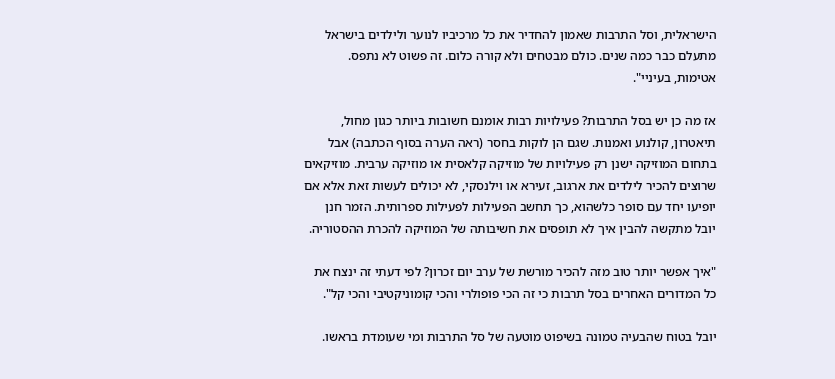הישראלית, וסל התרבות שאמון להחדיר את כל מרכיביו לנוער ולילדים בישראל מתעלם כבר כמה שנים. כולם מבטחים ולא קורה כלום. זה פשוט לא נתפס. אטימות, בעיניי".

אז מה כן יש בסל התרבות? פעילויות רבות אומנם חשובות ביותר כגון מחול, תיאטרון, קולנוע ואמנות. שגם הן לוקות בחסר (ראה הערה בסוף הכתבה) אבל בתחום המוזיקה ישנן רק פעילויות של מוזיקה קלאסית או מוזיקה ערבית. מוזיקאים שרוצים להכיר לילדים את ארגוב, זעירא או וילנסקי, לא יכולים לעשות זאת אלא אם יופיעו יחד עם סופר כלשהוא, כך תחשב הפעילות לפעילות ספרותית. הזמר חנן יובל מתקשה להבין איך לא תופסים את חשיבותה של המוזיקה להכרת ההסטוריה.

"איך אפשר יותר טוב מזה להכיר מורשת של ערב יום זכרון? לפי דעתי זה ינצח את כל המדורים האחרים בסל תרבות כי זה הכי פופולרי והכי קומוניקטיבי והכי קל".

יובל בטוח שהבעיה טמונה בשיפוט מוטעה של סל התרבות ומי שעומדת בראשו.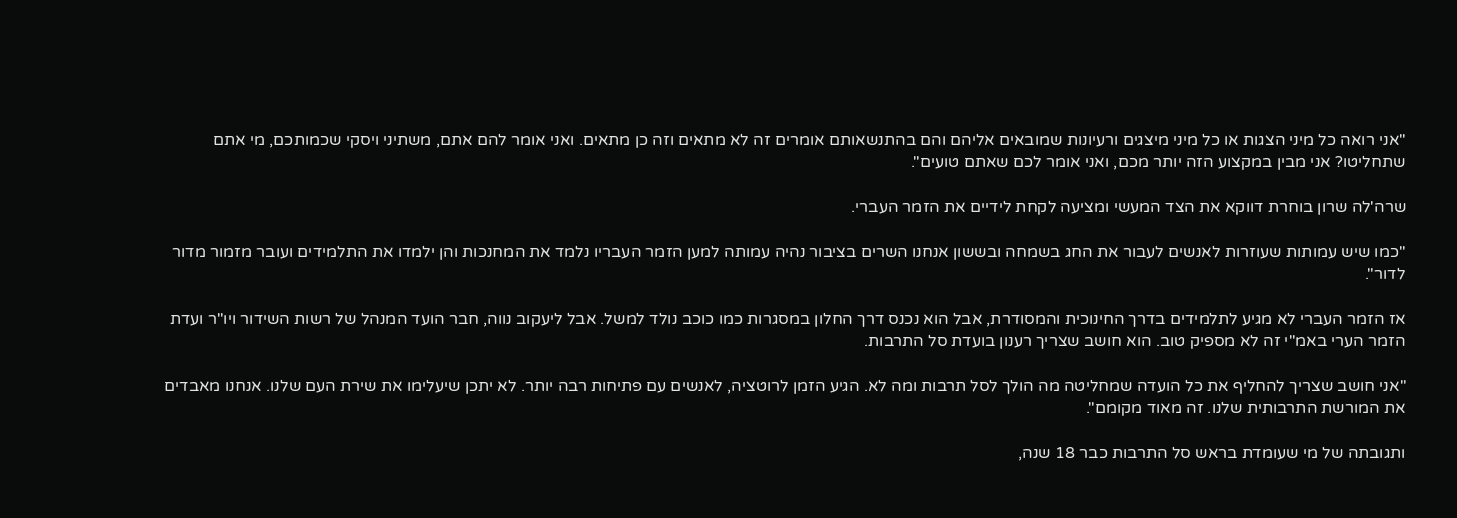"אני רואה כל מיני הצגות או כל מיני מיצגים ורעיונות שמובאים אליהם והם בהתנשאותם אומרים זה לא מתאים וזה כן מתאים. ואני אומר להם אתם, משתיני ויסקי שכמותכם, מי אתם שתחליטו? אני מבין במקצוע הזה יותר מכם, ואני אומר לכם שאתם טועים".

שרה'לה שרון בוחרת דווקא את הצד המעשי ומציעה לקחת לידיים את הזמר העברי.

"כמו שיש עמותות שעוזרות לאנשים לעבור את החג בשמחה ובששון אנחנו השרים בציבור נהיה עמותה למען הזמר העבריו נלמד את המחנכות והן ילמדו את התלמידים ועובר מזמור מדור לדור".

אז הזמר העברי לא מגיע לתלמידים בדרך החינוכית והמסודרת, אבל הוא נכנס דרך החלון במסגרות כמו כוכב נולד למשל. אבל ליעקוב נווה, חבר הועד המנהל של רשות השידור ויו"ר ועדת הזמר הערי באמ"י זה לא מספיק טוב. הוא חושב שצריך רענון בועדת סל התרבות.

"אני חושב שצריך להחליף את כל הועדה שמחליטה מה הולך לסל תרבות ומה לא. הגיע הזמן לרוטציה, לאנשים עם פתיחות רבה יותר. לא יתכן שיעלימו את שירת העם שלנו. אנחנו מאבדים את המורשת התרבותית שלנו. זה מאוד מקומם".

ותגובתה של מי שעומדת בראש סל התרבות כבר 18 שנה,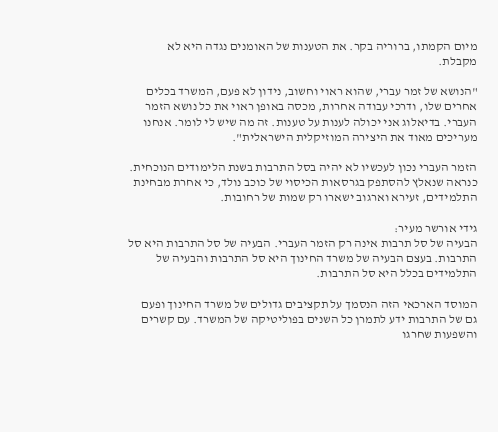מיום הקמתו, ברוריה בקר. את הטענות של האומנים נגדה היא לא מקבלת.

"הנושא של זמר עברי, שהוא ראוי וחשוב, נידון לא פעם, המשרד בכלים אחרים שלו, ודרכי עבודה אחרות, מכסה באופן ראוי את כל נושא הזמר העברי. בדיאלוג אני יכולה לענות על טענות. זה מה שיש לי לומר. אנחנו מעריכים מאוד את היצירה המוזיקלית הישראלית".

הזמר העברי נכון לעכשיו לא יהיה בסל התרבות בשנת הלימודים הנוכחית. כנראה שנאלץ להסתפק בגרסאות הכיסוי של כוכב נולד, כי אחרת מבחינת התלמידים, זעירא וארגוב ישארו רק שמות של רחובות.

גידי אורשר מעיר:
הבעיה של סל תרבות אינה רק הזמר העברי. הבעיה של סל התרבות היא סל התרבות. בעצם הבעיה של משרד החינוך היא סל התרבות והבעיה של התלמידים בכלל היא סל התרבות.

המוסד הארכאי הזה הנסמך על תקציבים גדולים של משרד החינוך ופעם גם של התרבות ידע לתמרן כל השנים בפוליטיקה של המשרד. עם קשרים והשפעות שחרגו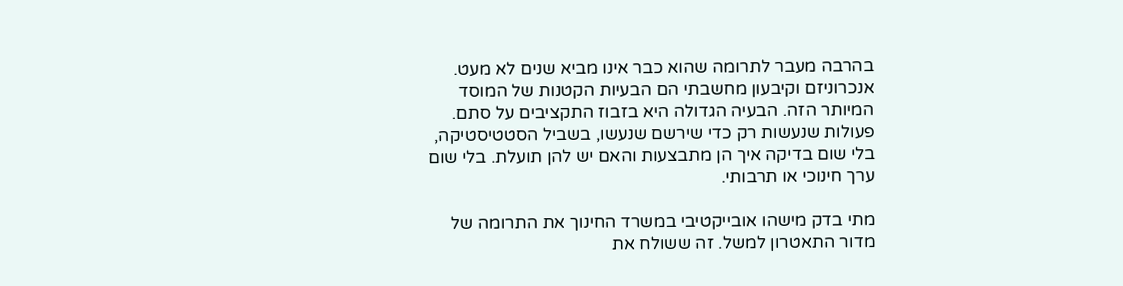בהרבה מעבר לתרומה שהוא כבר אינו מביא שנים לא מעט. אנכרוניזם וקיבעון מחשבתי הם הבעיות הקטנות של המוסד המיותר הזה. הבעיה הגדולה היא בזבוז התקציבים על סתם. פעולות שנעשות רק כדי שירשם שנעשו, בשביל הסטטיסטיקה, בלי שום בדיקה איך הן מתבצעות והאם יש להן תועלת. בלי שום ערך חינוכי או תרבותי.

מתי בדק מישהו אובייקטיבי במשרד החינוך את התרומה של מדור התאטרון למשל. זה ששולח את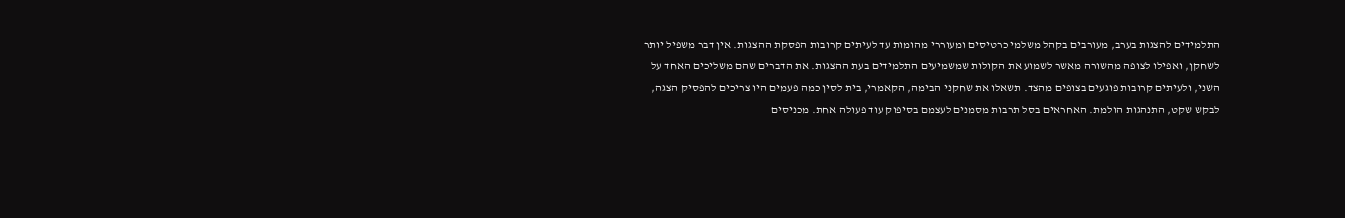התלמידים להצגות בערב, מעורבים בקהל משלמי כרטיסים ומעוררי מהומות עד לעיתים קרובות הפסקת ההצגות. אין דבר משפיל יותר לשחקן, ואפילו לצופה מהשורה מאשר לשמוע את הקולות שמשמיעים התלמידים בעת ההצגות. את הדברים שהם משליכים האחד על השני, ולעיתים קרובות פוגעים בצופים מהצד. תשאלו את שחקני הבימה, הקאמרי, בית לסין כמה פעמים היו צריכים להפסיק הצגה, לבקש שקט, התנהגות הולמת. האחראים בסל תרבות מסמנים לעצמם בסיפוק עוד פעולה אחת. מכניסים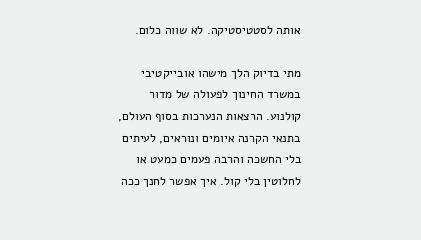אותה לסטטיסטיקה. לא שווה כלום.

מתי בדיוק הלך מישהו אובייקטיבי במשרד החינוך לפעולה של מדור קולנוע. הרצאות הנערכות בסוף העולם, בתנאי הקרנה איומים ונוראים, לעיתים בלי החשכה והרבה פעמים כמעט או לחלוטין בלי קול. איך אפשר לחנך ככה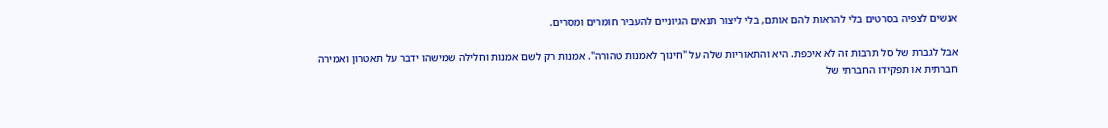אנשים לצפיה בסרטים בלי להראות להם אותם, בלי ליצור תנאים הגיוניים להעביר חומרים ומסרים.

אבל לגברת של סל תרבות זה לא איכפת. היא והתאוריות שלה על "חינוך לאמנות טהורה". אמנות רק לשם אמנות וחלילה שמישהו ידבר על תאטרון ואמירה חברתית או תפקידו החברתי של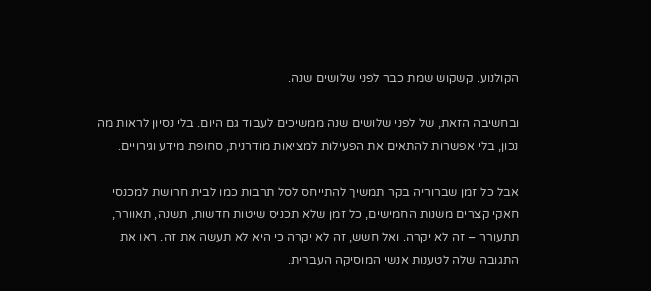הקולנוע. קשקוש שמת כבר לפני שלושים שנה.

ובחשיבה הזאת, של לפני שלושים שנה ממשיכים לעבוד גם היום. בלי נסיון לראות מה נכון, בלי אפשרות להתאים את הפעילות למציאות מודרנית, סחופת מידע וגירויים.

אבל כל זמן שברוריה בקר תמשיך להתייחס לסל תרבות כמו לבית חרושת למכנסי חאקי קצרים משנות החמישים, כל זמן שלא תכניס שיטות חדשות, תשנה, תאוורר, תתעורר – זה לא יקרה. ואל חשש, זה לא יקרה כי היא לא תעשה את זה. ראו את התגובה שלה לטענות אנשי המוסיקה העברית.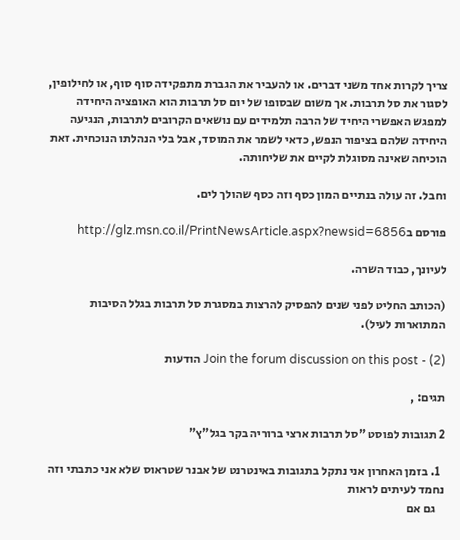צריך לקרות אחד משני דברים. או להעביר את הגברת מתפקידה סוף סוף, או לחילופין, לסגור את סל תרבות. אך משום שבסופו של יום סל תרבות הוא האופציה היחידה למפגש האפשרי היחיד של הרבה תלמידים עם נושאים הקרובים לתרבות, הנגיעה היחידה שלהם בציפור הנפש, כדאי לשמר את המוסד, אבל בלי הנהלתו הנוכחית. זאת הוכיחה שאינה מסוגלת לקיים את שליחותה.

וחבל. זה עולה בנתיים המון כסף וזה כסף שהולך לים.

פורסם בhttp://glz.msn.co.il/PrintNewsArticle.aspx?newsid=6856

לעיונך, כבוד השרה.

(הכותב החליט לפני שנים להפסיק להרצות במסגרת סל תרבות בגלל הסיבות המתוארות לעיל).

Join the forum discussion on this post - (2) הודעות

תגים: ,

2 תגובות לפוסט "סל תרבות ארצי ברוריה בקר בגל"ץ"

  1. בזמן האחרון אני נתקל בתגובות באינטרנט של אבנר שטראוס שלא אני כתבתי וזה נחמד לעיתים לראות
    גם אם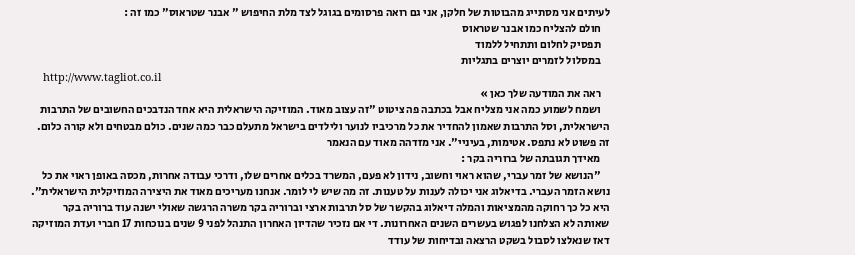לעיתים אני מסתייג מהבוטות של חלקן, אני גם רואה פרסומים בגוגל לצד מלת החיפוש " אבנר שטראוס" כמו זה :
    חולם להצליח כמו אבנר שטראוס
    תפסיק לחלום ותתחיל ללמוד
    במסלול לזמרים יוצרים בתגליות
    http://www.tagliot.co.il
    ראה את המודעה שלך כאן »
    ושמח לשמוע כמה אני מצליח אבל בכתבה פה ציטוט "זה עצוב מאוד. המוזיקה הישראלית היא אחד הנדבכים החשובים של התרבות הישראלית, וסל התרבות שאמון להחדיר את כל מרכיביו לנוער ולילדים בישראל מתעלם כבר כמה שנים. כולם מבטחים ולא קורה כלום. זה פשוט לא נתפס. אטימות, בעיניי". אני מזדהה מאוד עם הנאמר
    מאידך תגובתה של ברוריה בקר :
    "הנושא של זמר עברי, שהוא ראוי וחשוב, נידון לא פעם, המשרד בכלים אחרים שלו, ודרכי עבודה אחרות, מכסה באופן ראוי את כל נושא הזמר העברי. בדיאלוג אני יכולה לענות על טענות. זה מה שיש לי לומר. אנחנו מעריכים מאוד את היצירה המוזיקלית הישראלית". היא כל כך רחוקה מהמציאות והמלה דיאלוג בהקשר של סל תרבות ארצי וברוריה בקר משרה הרגשה שאולי ישנה עוד ברוריה בקר שאותה לא הצלחנו לפגוש בעשרים השנים האחרונות. די אם נזכיר שהדיון האחרון התנהל לפני 9 שנים בנוכחות 17 חברי ועדת המוזיקה דאז שנאלצו לסבול בשקט הרצאה ובדיחות של עודד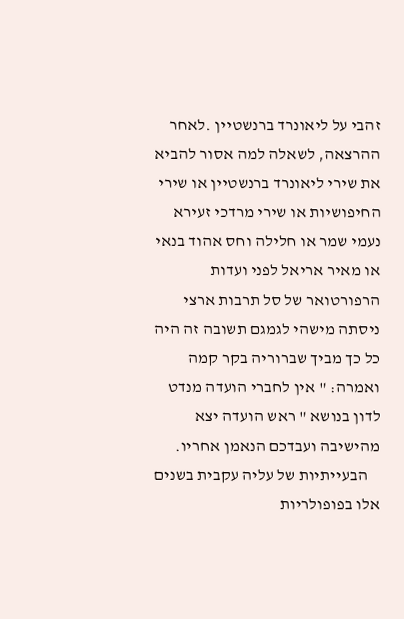זהבי על ליאונרד ברנשטיין .לאחר ההרצאה, לשאלה למה אסור להביא את שירי ליאונרד ברנשטיין או שירי החיפושיות או שירי מרדכי זעירא נעמי שמר או חלילה וחס אהוד בנאי או מאיר אריאל לפני ועדות הרפורטואר של סל תרבות ארצי ניסתה מישהי לגמגם תשובה זה היה כל כך מביך שברוריה בקר קמה ואמרה: " אין לחברי הועדה מנדט לדון בנושא " ראש הועדה יצא מהישיבה ועבדכם הנאמן אחריו.
    הבעייתיות של עליה עקבית בשנים אלו בפופולריות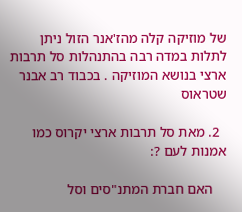של מוזיקה קלה מהז'אנר הזול ניתן לתלות במדה רבה בהתנהלות סל תרבות ארצי בנושא המוזיקה . בכבוד רב אבנר שטראוס

  2. מאת סל תרבות ארצי יקרוס כמו אמנות לעם ?:

    האם חברת המתנ"סים וסל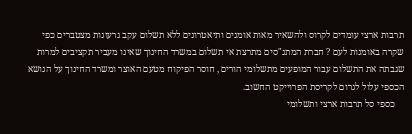תרבות ארצי עומדים לקרוס ולהשאיר מאות אומנים ותיאטרונים ללא תשלום עקב גרעונות מצטברים כפי שקרה באומנות לעם ? חברת המתנ"סים מתרצת אי תשלום במשרד החינוך שאינו מעביר תקציבים למרות שגבתה את התשלום עבור המופעים מתשלומי הורים , חוסר הפיקוח מטעם האוצר ומשרד החינוך על הנושא הכספי עלול לגרום לקריסת הפרוייקט החשוב.
    כספי סל תרבות ארצי ותשלומי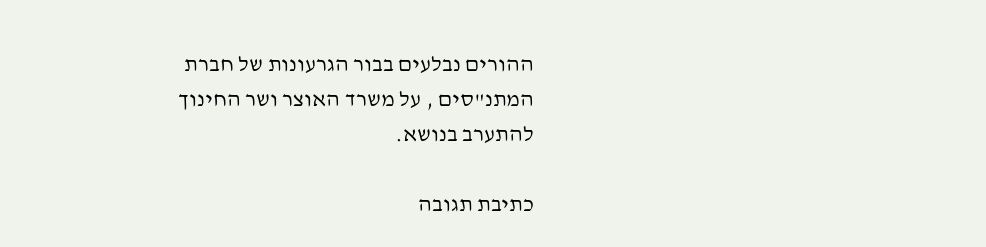ההורים נבלעים בבור הגרעונות של חברת המתנ"סים , על משרד האוצר ושר החינוך להתערב בנושא.

כתיבת תגובה